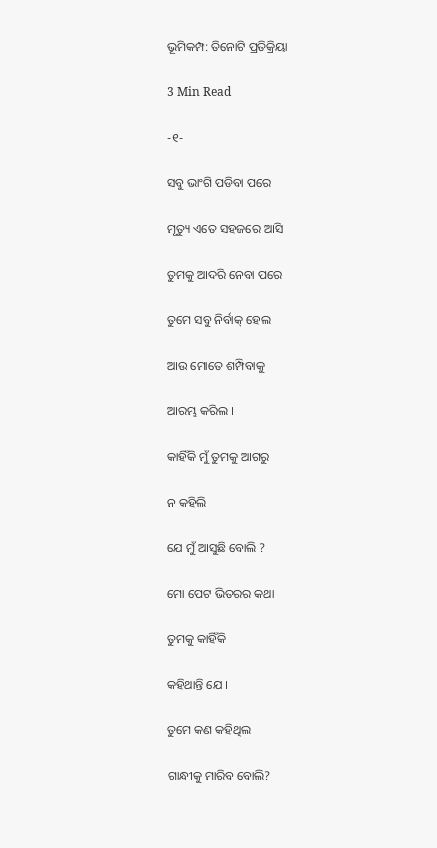ଭୂମିକମ୍ପ: ତିନୋଟି ପ୍ରତିକ୍ରିୟା

3 Min Read

-୧-

ସବୁ ଭାଂଗି ପଡିବା ପରେ

ମୃତ୍ୟୁ ଏତେ ସହଜରେ ଆସି

ତୁମକୁ ଆଦରି ନେବା ପରେ

ତୁମେ ସବୁ ନିର୍ବାକ୍ ହେଲ

ଆଉ ମୋତେ ଶମ୍ପିବାକୁ

ଆରମ୍ଭ କରିଲ ।

କାହିଁକି ମୁଁ ତୁମକୁ ଆଗରୁ

ନ କହିଲି

ଯେ ମୁଁ ଆସୁଛି ବୋଲି ?

ମୋ ପେଟ ଭିତରର କଥା

ତୁମକୁ କାହିଁକି

କହିଥାନ୍ତି ଯେ ।

ତୁମେ କଣ କହିଥିଲ

ଗାନ୍ଧୀକୁ ମାରିବ ବୋଲି?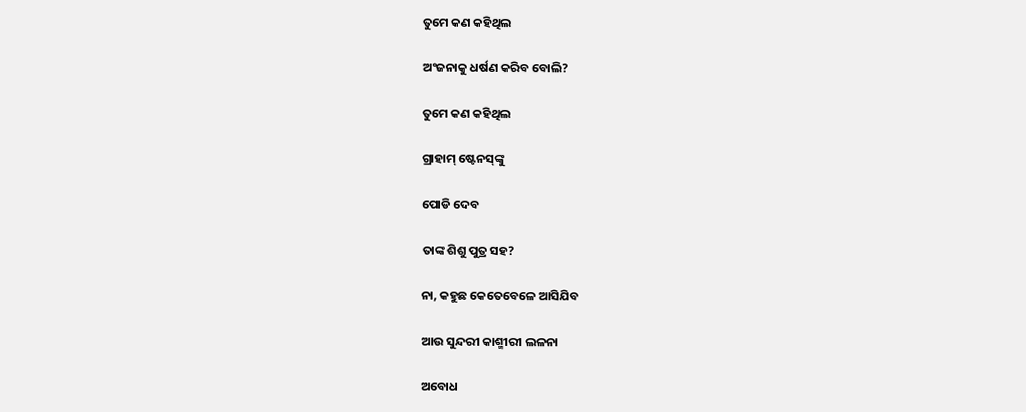ତୁମେ କଣ କହିଥିଲ

ଅଂଜନାକୁ ଧର୍ଷଣ କରିବ ବୋଲି?

ତୁମେ କଣ କହିଥିଲ

ଗ୍ରାହାମ୍ ଷ୍ଟେନସ୍‌ଙ୍କୁ

ପୋଡି ଦେବ

ତାଙ୍କ ଶିଶୁ ପୁତ୍ର ସହ?

ନା, କହୁଛ କେତେବେଳେ ଆସିଯିବ

ଆଉ ସୁନ୍ଦରୀ କାଶ୍ମୀରୀ ଲଳନା

ଅବୋଧ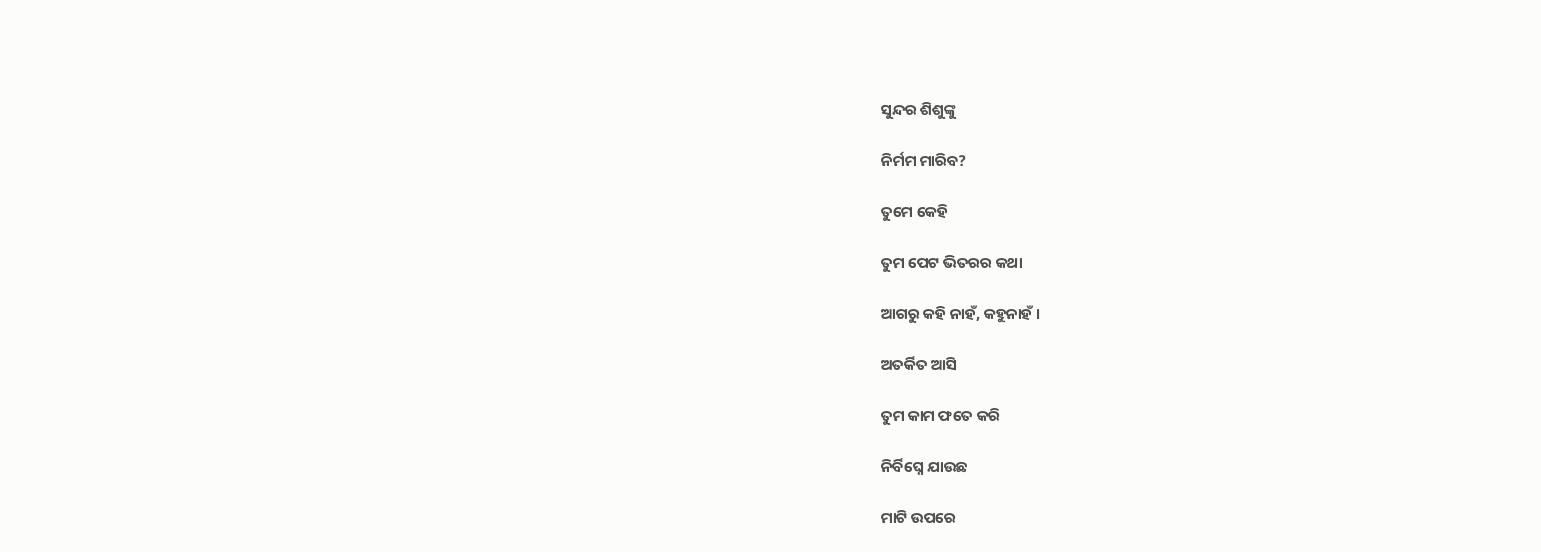ସୁନ୍ଦର ଶିଶୁଙ୍କୁ

ନିର୍ମମ ମାରିବ?

ତୁମେ କେହି

ତୁମ ପେଟ ଭିତରର କଥା

ଆଗରୁ କହି ନାହଁ, କହୁନାହଁ ।

ଅତର୍କିତ ଆସି

ତୁମ କାମ ଫତେ କରି

ନିର୍ବିଘ୍ନେ ଯାଉଛ

ମାଟି ଉପରେ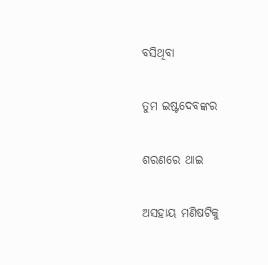ବସିଥିବା

ତୁମ ଇଷ୍ଟଦେବଙ୍କର

ଶରଣରେ ଥାଇ

ଅସହାୟ ମଣିଷଟିକୁ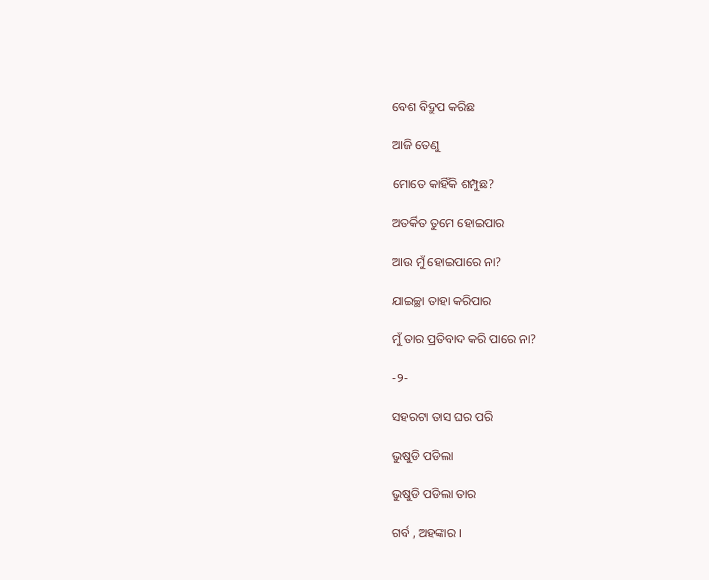ବେଶ ବିଦ୍ରୁପ କରିଛ

ଆଜି ତେଣୁ

ମୋତେ କାହିଁକି ଶମ୍ପୁଛ?

ଅତର୍କିତ ତୁମେ ହୋଇପାର

ଆଉ ମୁଁ ହୋଇପାରେ ନା?

ଯାଇଚ୍ଛା ତାହା କରିପାର

ମୁଁ ତାର ପ୍ରତିବାଦ କରି ପାରେ ନା?

-୨-

ସହରଟା ତାସ ଘର ପରି

ଭୁଷୁଡି ପଡିଲା

ଭୁଷୁଡି ପଡିଲା ତାର

ଗର୍ବ , ଅହଙ୍କାର ।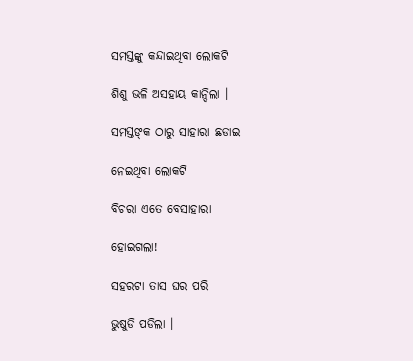ସମସ୍ତଙ୍କୁ କନ୍ଦାଇଥିବା ଲୋକଟି

ଶିଶୁ ଭଳି ଅସହାୟ କାନ୍ଦିଲା ।

ସମସ୍ତଙ୍‌କ ଠାରୁ ସାହାରା ଛଡାଇ

ନେଇଥିବା ଲୋକଟି

ବିଚରା ଏତେ ବେସାହାରା

ହୋଇଗଲା!

ସହରଟା ତାସ ଘର ପରି

ଭୁଷୁଡି ପଡିଲା ।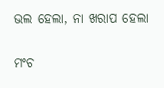ଭଲ ହେଲା, ନା ଖରାପ ହେଲା

ମଂଚ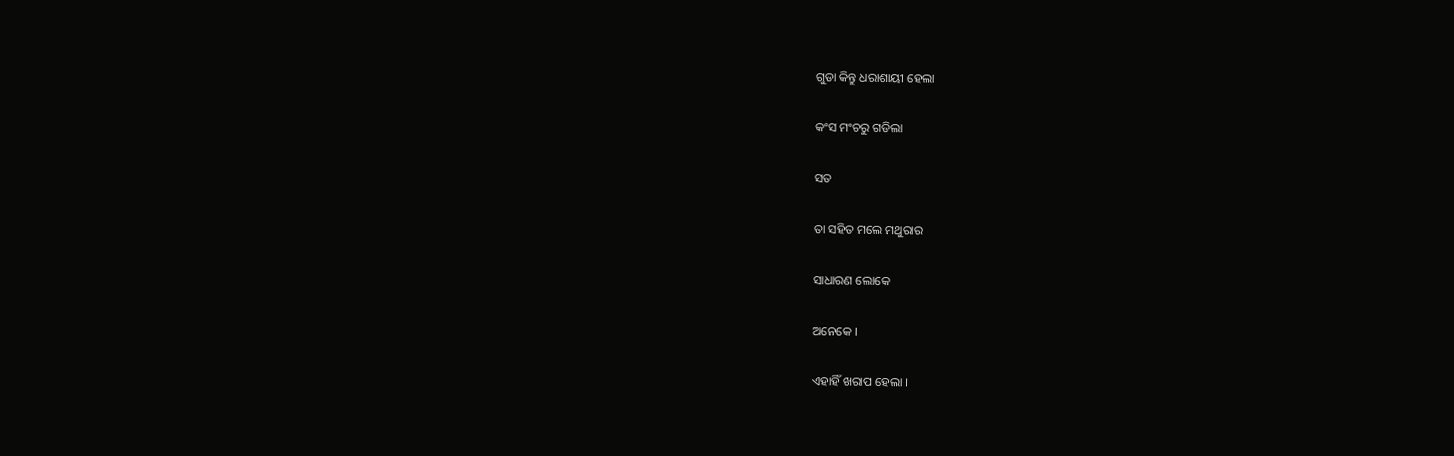ଗୁଡା କିନ୍ତୁ ଧରାଶାୟୀ ହେଲା

କଂସ ମଂଚରୁ ଗଡିଲା

ସତ

ତା ସହିତ ମଲେ ମଥୁରାର

ସାଧାରଣ ଲୋକେ

ଅନେକେ ।

ଏହାହିଁ ଖରାପ ହେଲା ।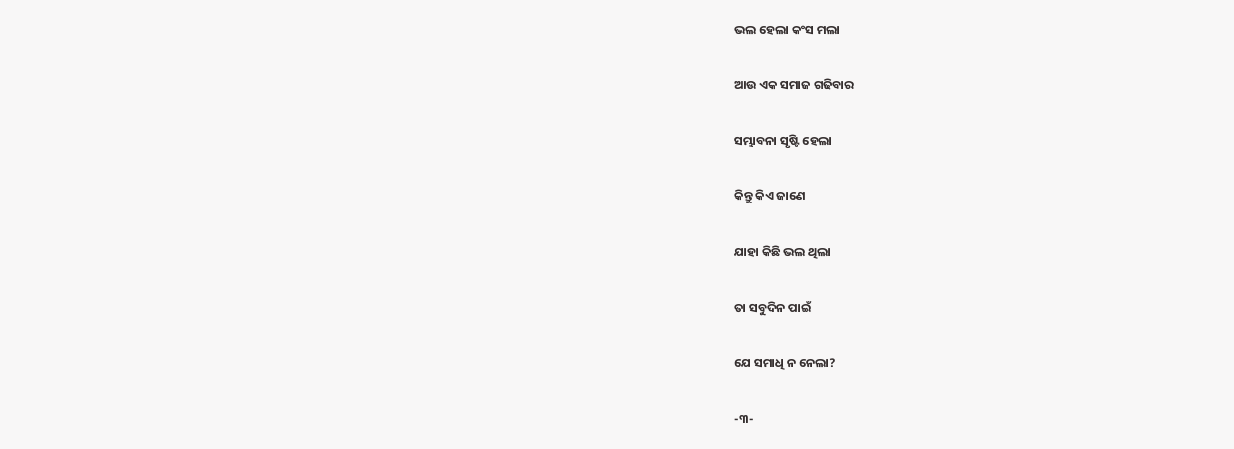ଭଲ ହେଲା କଂସ ମଲା

ଆଉ ଏକ ସମାଜ ଗଢିବାର

ସମ୍ଭାବନା ସୃଷ୍ଟି ହେଲା

କିନ୍ତୁ କିଏ ଜାଣେ

ଯାହା କିଛି ଭଲ ଥିଲା

ତା ସବୁଦିନ ପାଇଁ

ଯେ ସମାଧି ନ ନେଲା?

-୩-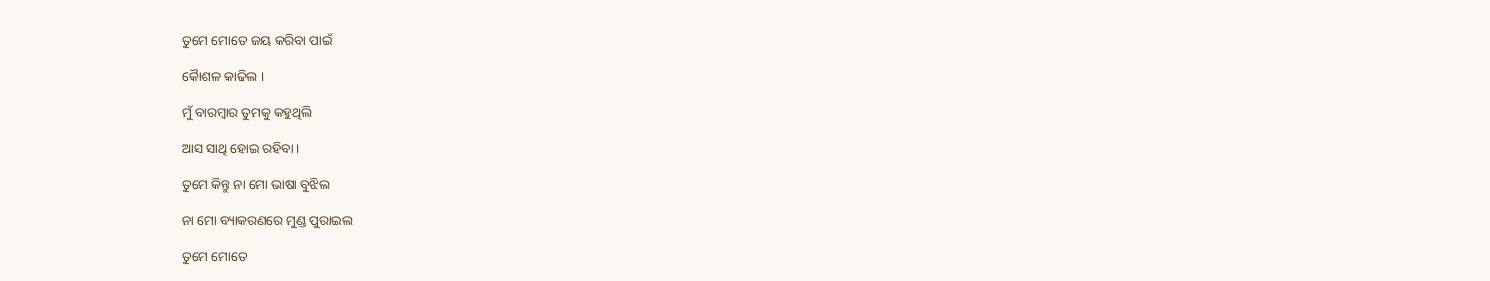ତୁମେ ମୋତେ ଜୟ କରିବା ପାଇଁ

କୈାଶଳ କାଢିଲ ।

ମୁଁ ବାରମ୍ବାର ତୁମକୁ କହୁଥିଲି

ଆସ ସାଥି ହୋଇ ରହିବା ।

ତୁମେ କିନ୍ତୁ ନା ମୋ ଭାଷା ବୁଝିଲ

ନା ମୋ ବ୍ୟାକରଣରେ ମୁଣ୍ଡ ପୁରାଇଲ

ତୁମେ ମୋତେ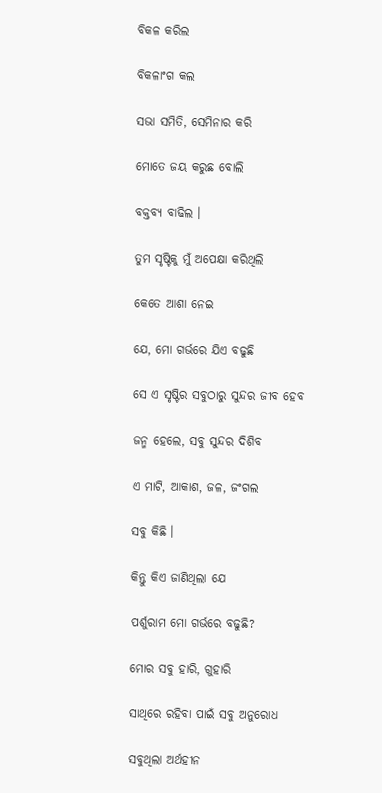ବିକଳ କରିଲ

ବିକଳାଂଗ କଲ

ସଭା ସମିତି, ସେମିନାର କରି

ମୋତେ ଜୟ କରୁଛ ବୋଲି

ବକ୍ତବ୍ୟ ବାଢିଲ ।

ତୁମ ସୃଷ୍ଟିକୁ ମୁଁ ଅପେକ୍ଷା କରିଥିଲି

କେତେ ଆଶା ନେଇ

ଯେ, ମୋ ଗର୍ଭରେ ଯିଏ ବଢୁଛି

ସେ ଏ ସୃଷ୍ଟିର ସବୁଠାରୁ ସୁନ୍ଦର ଜୀବ ହେବ

ଜନ୍ମ ହେଲେ, ସବୁ ସୁନ୍ଦର ଦିଶିବ

ଏ ମାଟି, ଆକାଶ, ଜଳ, ଜଂଗଲ

ସବୁ କିଛି ।

କିନ୍ତୁ କିଏ ଜାଣିଥିଲା ଯେ

ପର୍ଶୁରାମ ମୋ ଗର୍ଭରେ ବଢୁଛି?

ମୋର ସବୁ ହାରି, ଗୁହାରି

ସାଥିରେ ରହିବା ପାଇଁ ସବୁ ଅନୁରୋଧ

ସବୁଥିଲା ଅର୍ଥହୀନ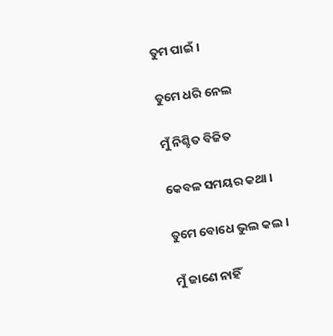ତୁମ ପାଇଁ ।

ତୁମେ ଧରି ନେଲ

ମୁଁ ନିଶ୍ଚିତ ବିଜିତ

କେବଳ ସମୟର କଥା ।

ତୁମେ ବୋଧେ ଭୁଲ କଲ ।

ମୁଁ ଜାଣେ ନାହିଁ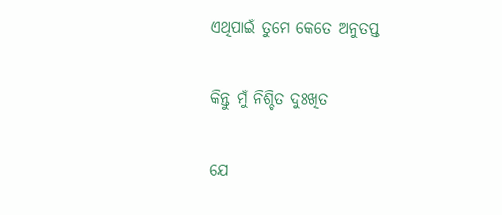ଏଥିପାଇଁ ତୁମେ କେତେ ଅନୁତପ୍ତ

କିନ୍ତୁ ମୁଁ ନିଶ୍ଚିତ ଦୁଃଖିତ

ଯେ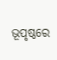ଭୂପୃଷ୍ଠରେ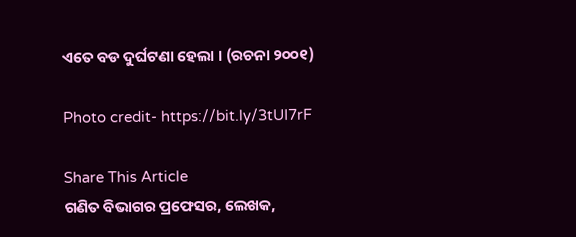ଏତେ ବଡ ଦୁର୍ଘଟଣା ହେଲା । (ରଚନା ୨୦୦୧)

Photo credit- https://bit.ly/3tUI7rF

Share This Article
ଗଣିତ ବିଭାଗର ପ୍ରଫେସର, ଲେଖକ,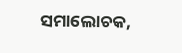ସମାଲୋଚକ,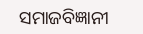ସମାଜବିଜ୍ଞାନୀ